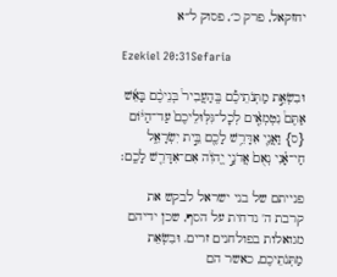יחזקאל, פרק כ׳, פסוק ל״א

Ezekiel 20:31Sefaria

וּבִשְׂאֵ֣ת מַתְּנֹתֵיכֶ֡ם בְּֽהַעֲבִיר֩ בְּנֵיכֶ֨ם בָּאֵ֜שׁ אַתֶּם֩ נִטְמְאִ֤֨ים לְכׇל־גִּלּֽוּלֵיכֶם֙ עַד־הַיּ֔וֹם {ס} וַאֲנִ֛י אִדָּרֵ֥שׁ לָכֶ֖ם בֵּ֣ית יִשְׂרָאֵ֑ל חַי־אָ֗נִי נְאֻם֙ אֲדֹנָ֣י יֱהֹוִ֔ה אִם־אִדָּרֵ֖שׁ לָכֶֽם׃

פנייתם של בני ישראל לבקש את קרבת ה' נדחית על הסף, שכן ידיהם מגואלות בפולחנים זרים. וּבִשְׂאֵת מַתְּנֹתֵיכֶם, כאשר הם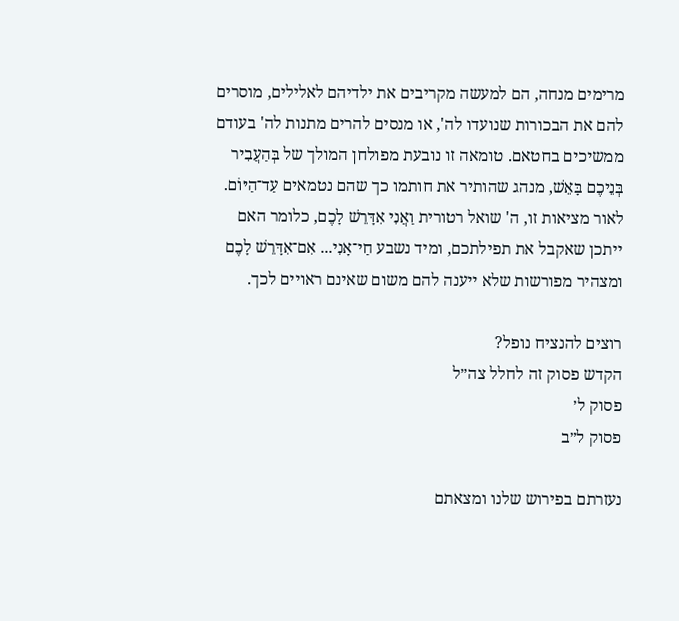מרימים מנחה, הם למעשה מקריבים את ילדיהם לאלילים, מוסרים להם את הבכורות שנועדו לה', או מנסים להרים מתנות לה' בעודם ממשיכים בחטאם. טומאה זו נובעת מפולחן המולך של בְּהַעֲבִיר בְּנֵיכֶם בָּאֵשׁ, מנהג שהותיר את חותמו כך שהם נטמאים עַד־הַיּוֹם. לאור מציאות זו, ה' שואל רטורית וַאֲנִי אִדָּרֵשׁ לָכֶם, כלומר האם ייתכן שאקבל את תפילתכם, ומיד נשבע חַי־אָנִי... אִם־אִדָּרֵשׁ לָכֶם ומצהיר מפורשות שלא ייענה להם משום שאינם ראויים לכך.

רוצים להנציח נופל?
הקדש פסוק זה לחלל צה״ל
פסוק ל׳
פסוק ל״ב

נעזרתם בפירוש שלנו ומצאתם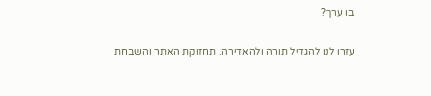בו ערך?

עזרו לנו להגדיל תורה ולהאדירה. תחזוקת האתר והשבחת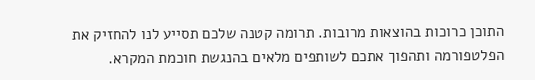התוכן כרוכות בהוצאות מרובות. תרומה קטנה שלכם תסייע לנו להחזיק את הפלטפורמה ותהפוך אתכם לשותפים מלאים בהנגשת חוכמת המקרא.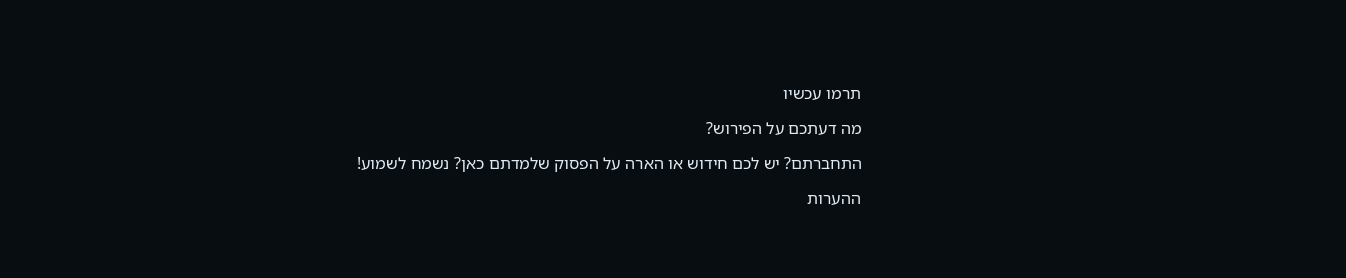תרמו עכשיו

מה דעתכם על הפירוש?

התחברתם? יש לכם חידוש או הארה על הפסוק שלמדתם כאן? נשמח לשמוע!

ההערות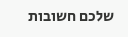שלכם חשובות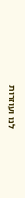לנו ועוזרות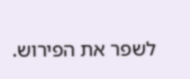לשפר את הפירוש.